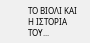ΤΟ ΒΙΟΛΙ ΚΑΙ Η ΙΣΤΟΡΙΑ ΤΟΥ...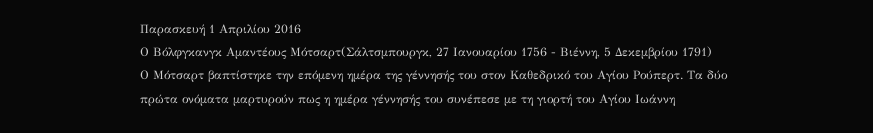Παρασκευή 1 Απριλίου 2016
Ο Βόλφγκανγκ Αμαντέους Μότσαρτ(Σάλτσμπουργκ, 27 Ιανουαρίου 1756 - Βιέννη, 5 Δεκεμβρίου 1791)
Ο Μότσαρτ βαπτίστηκε την επόμενη ημέρα της γέννησής του στον Καθεδρικό του Αγίου Ρούπερτ. Τα δύο πρώτα ονόματα μαρτυρούν πως η ημέρα γέννησής του συνέπεσε με τη γιορτή του Αγίου Ιωάννη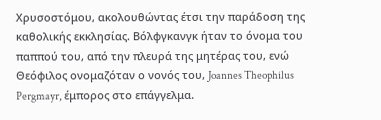Χρυσοστόμου, ακολουθώντας έτσι την παράδοση της καθολικής εκκλησίας. Βόλφγκανγκ ήταν το όνομα του παππού του, από την πλευρά της μητέρας του, ενώ Θεόφιλος ονομαζόταν ο νονός του, Joannes Theophilus Pergmayr, έμπορος στο επάγγελμα.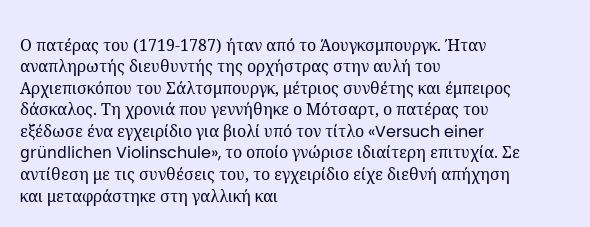Ο πατέρας του (1719-1787) ήταν από το Άουγκσμπουργκ. Ήταν αναπληρωτής διευθυντής της ορχήστρας στην αυλή του Αρχιεπισκόπου του Σάλτσμπουργκ, μέτριος συνθέτης και έμπειρος δάσκαλος. Τη χρονιά που γεννήθηκε ο Μότσαρτ, ο πατέρας του εξέδωσε ένα εγχειρίδιο για βιολί υπό τον τίτλο «Versuch einer gründlichen Violinschule», το οποίο γνώρισε ιδιαίτερη επιτυχία. Σε αντίθεση με τις συνθέσεις του, το εγχειρίδιο είχε διεθνή απήχηση και μεταφράστηκε στη γαλλική και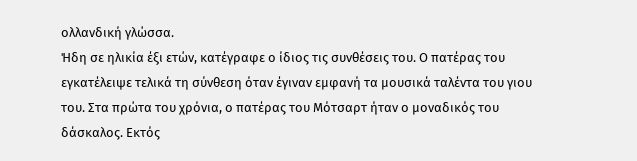ολλανδική γλώσσα.
Ήδη σε ηλικία έξι ετών, κατέγραφε ο ίδιος τις συνθέσεις του. Ο πατέρας του εγκατέλειψε τελικά τη σύνθεση όταν έγιναν εμφανή τα μουσικά ταλέντα του γιου του. Στα πρώτα του χρόνια, ο πατέρας του Μότσαρτ ήταν ο μοναδικός του δάσκαλος. Εκτός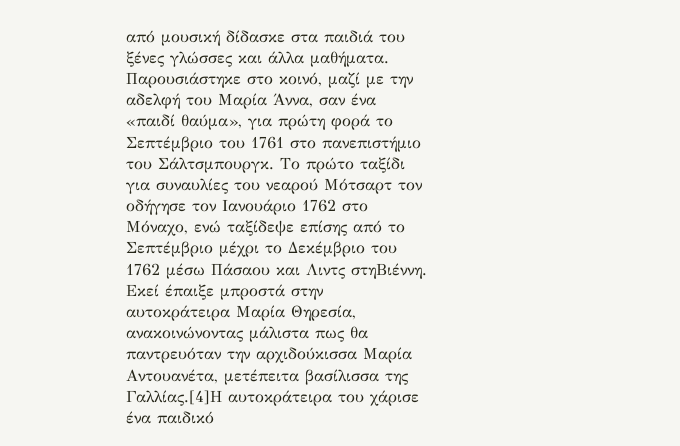από μουσική δίδασκε στα παιδιά του ξένες γλώσσες και άλλα μαθήματα.
Παρουσιάστηκε στο κοινό, μαζί με την αδελφή του Μαρία Άννα, σαν ένα «παιδί θαύμα», για πρώτη φορά το Σεπτέμβριο του 1761 στο πανεπιστήμιο του Σάλτσμπουργκ. Το πρώτο ταξίδι για συναυλίες του νεαρού Μότσαρτ τον οδήγησε τον Ιανουάριο 1762 στο Μόναχο, ενώ ταξίδεψε επίσης από το Σεπτέμβριο μέχρι το Δεκέμβριο του 1762 μέσω Πάσαου και Λιντς στηΒιέννη. Εκεί έπαιξε μπροστά στην αυτοκράτειρα Μαρία Θηρεσία, ανακοινώνοντας μάλιστα πως θα παντρευόταν την αρχιδούκισσα Μαρία Αντουανέτα, μετέπειτα βασίλισσα της Γαλλίας.[4]Η αυτοκράτειρα του χάρισε ένα παιδικό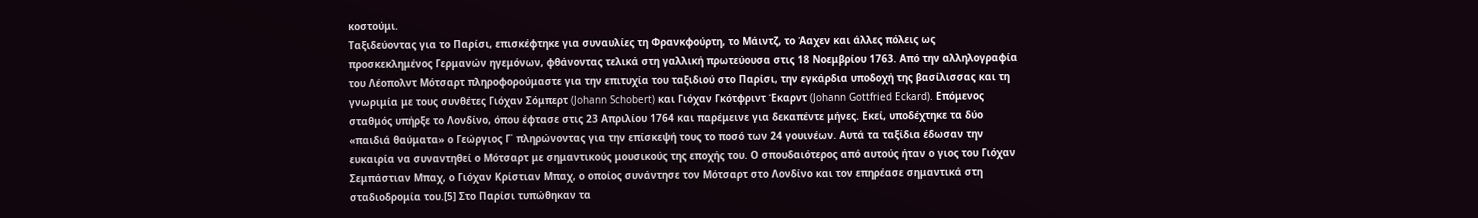κοστούμι.
Ταξιδεύοντας για το Παρίσι, επισκέφτηκε για συναυλίες τη Φρανκφούρτη, το Μάιντζ, το Άαχεν και άλλες πόλεις ως προσκεκλημένος Γερμανών ηγεμόνων, φθάνοντας τελικά στη γαλλική πρωτεύουσα στις 18 Νοεμβρίου 1763. Από την αλληλογραφία του Λέοπολντ Μότσαρτ πληροφορούμαστε για την επιτυχία του ταξιδιού στο Παρίσι, την εγκάρδια υποδοχή της βασίλισσας και τη γνωριμία με τους συνθέτες Γιόχαν Σόμπερτ (Johann Schobert) και Γιόχαν Γκότφριντ Έκαρντ (Johann Gottfried Eckard). Επόμενος σταθμός υπήρξε το Λονδίνο, όπου έφτασε στις 23 Απριλίου 1764 και παρέμεινε για δεκαπέντε μήνες. Εκεί, υποδέχτηκε τα δύο «παιδιά θαύματα» ο Γεώργιος Γ΄ πληρώνοντας για την επίσκεψή τους το ποσό των 24 γουινέων. Αυτά τα ταξίδια έδωσαν την ευκαιρία να συναντηθεί ο Μότσαρτ με σημαντικούς μουσικούς της εποχής του. Ο σπουδαιότερος από αυτούς ήταν ο γιος του Γιόχαν Σεμπάστιαν Μπαχ, ο Γιόχαν Κρίστιαν Μπαχ, ο οποίος συνάντησε τον Μότσαρτ στο Λονδίνο και τον επηρέασε σημαντικά στη σταδιοδρομία του.[5] Στο Παρίσι τυπώθηκαν τα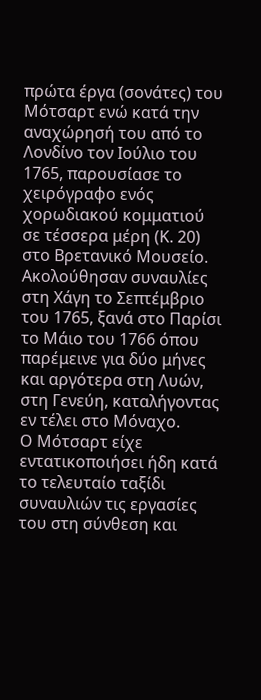πρώτα έργα (σονάτες) του Μότσαρτ ενώ κατά την αναχώρησή του από το Λονδίνο τον Ιούλιο του 1765, παρουσίασε το χειρόγραφο ενός χορωδιακού κομματιού σε τέσσερα μέρη (Κ. 20) στο Βρετανικό Μουσείο. Ακολούθησαν συναυλίες στη Χάγη το Σεπτέμβριο του 1765, ξανά στο Παρίσι το Μάιο του 1766 όπου παρέμεινε για δύο μήνες και αργότερα στη Λυών, στη Γενεύη, καταλήγοντας εν τέλει στο Μόναχο.
Ο Μότσαρτ είχε εντατικοποιήσει ήδη κατά το τελευταίο ταξίδι συναυλιών τις εργασίες του στη σύνθεση και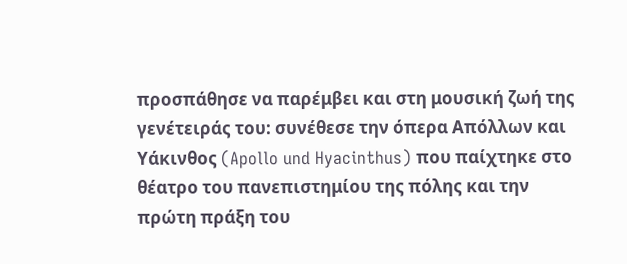προσπάθησε να παρέμβει και στη μουσική ζωή της γενέτειράς του: συνέθεσε την όπερα Απόλλων και Υάκινθος (Apollo und Hyacinthus) που παίχτηκε στο θέατρο του πανεπιστημίου της πόλης και την πρώτη πράξη του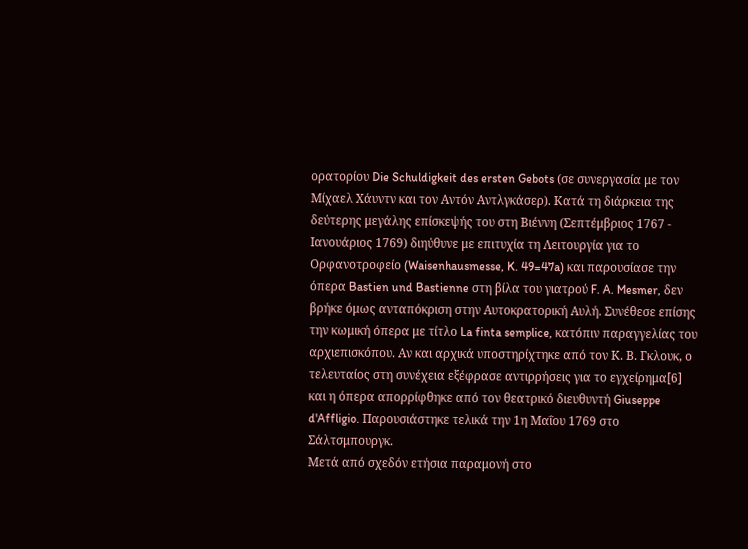ορατορίου Die Schuldigkeit des ersten Gebots (σε συνεργασία με τον Μίχαελ Χάυντν και τον Αντόν Αντλγκάσερ). Κατά τη διάρκεια της δεύτερης μεγάλης επίσκεψής του στη Βιέννη (Σεπτέμβριος 1767 - Ιανουάριος 1769) διηύθυνε με επιτυχία τη Λειτουργία για το Ορφανοτροφείο (Waisenhausmesse, K. 49=47a) και παρουσίασε την όπερα Bastien und Bastienne στη βίλα του γιατρού F. A. Mesmer, δεν βρήκε όμως ανταπόκριση στην Αυτοκρατορική Αυλή. Συνέθεσε επίσης την κωμική όπερα με τίτλο La finta semplice, κατόπιν παραγγελίας του αρχιεπισκόπου. Αν και αρχικά υποστηρίχτηκε από τον Κ. Β. Γκλουκ, ο τελευταίος στη συνέχεια εξέφρασε αντιρρήσεις για το εγχείρημα[6] και η όπερα απορρίφθηκε από τον θεατρικό διευθυντή Giuseppe d'Affligio. Παρουσιάστηκε τελικά την 1η Μαΐου 1769 στο Σάλτσμπουργκ.
Μετά από σχεδόν ετήσια παραμονή στο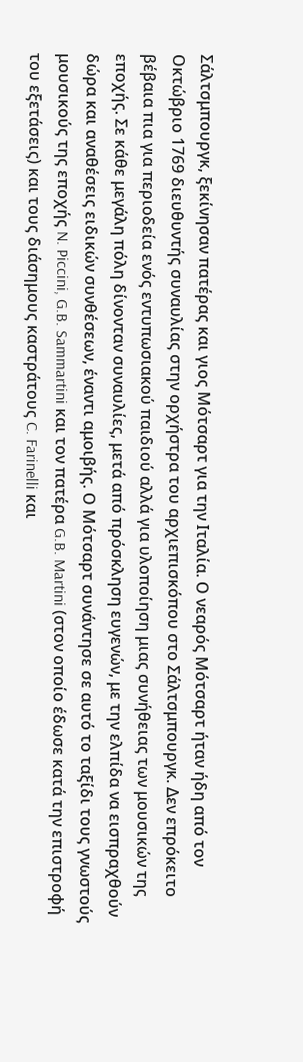Σάλτσμπουργκ, ξεκίνησαν πατέρας και γιος Μότσαρτ για την Ιταλία. Ο νεαρός Μότσαρτ ήταν ήδη από τον Οκτώβριο 1769 διευθυντής συναυλίας στην ορχήστρα του αρχιεπισκόπου στο Σάλτσμπουργκ. Δεν επρόκειτο βέβαια πια για περιοδεία ενός εντυπωσιακού παιδιού αλλά για υλοποίηση μιας συνήθειας των μουσικών της εποχής. Σε κάθε μεγάλη πόλη δίνονταν συναυλίες, μετά από πρόσκληση ευγενών, με την ελπίδα να εισπραχθούν δώρα και αναθέσεις ειδικών συνθέσεων, έναντι αμοιβής. Ο Μότσαρτ συνάντησε σε αυτό το ταξίδι τους γνωστούς μουσικούς της εποχής N. Piccini, G.B. Sammartini και τον πατέρα G.B. Martini (στον οποίο έδωσε κατά την επιστροφή του εξετάσεις) και τους διάσημους καστράτους C. Farinelli και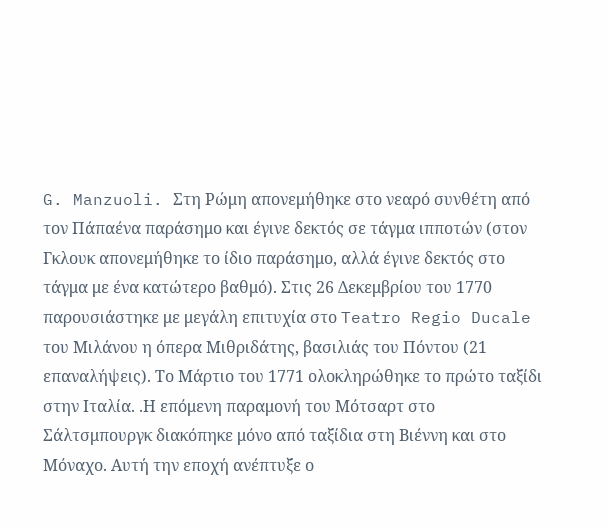G. Manzuoli. Στη Ρώμη απονεμήθηκε στο νεαρό συνθέτη από τον Πάπαένα παράσημο και έγινε δεκτός σε τάγμα ιπποτών (στον Γκλουκ απονεμήθηκε το ίδιο παράσημο, αλλά έγινε δεκτός στο τάγμα με ένα κατώτερο βαθμό). Στις 26 Δεκεμβρίου του 1770 παρουσιάστηκε με μεγάλη επιτυχία στο Teatro Regio Ducale του Μιλάνου η όπερα Μιθριδάτης, βασιλιάς του Πόντου (21 επαναλήψεις). Το Μάρτιο του 1771 ολοκληρώθηκε το πρώτο ταξίδι στην Ιταλία. .Η επόμενη παραμονή του Μότσαρτ στο Σάλτσμπουργκ διακόπηκε μόνο από ταξίδια στη Βιέννη και στο Μόναχο. Αυτή την εποχή ανέπτυξε ο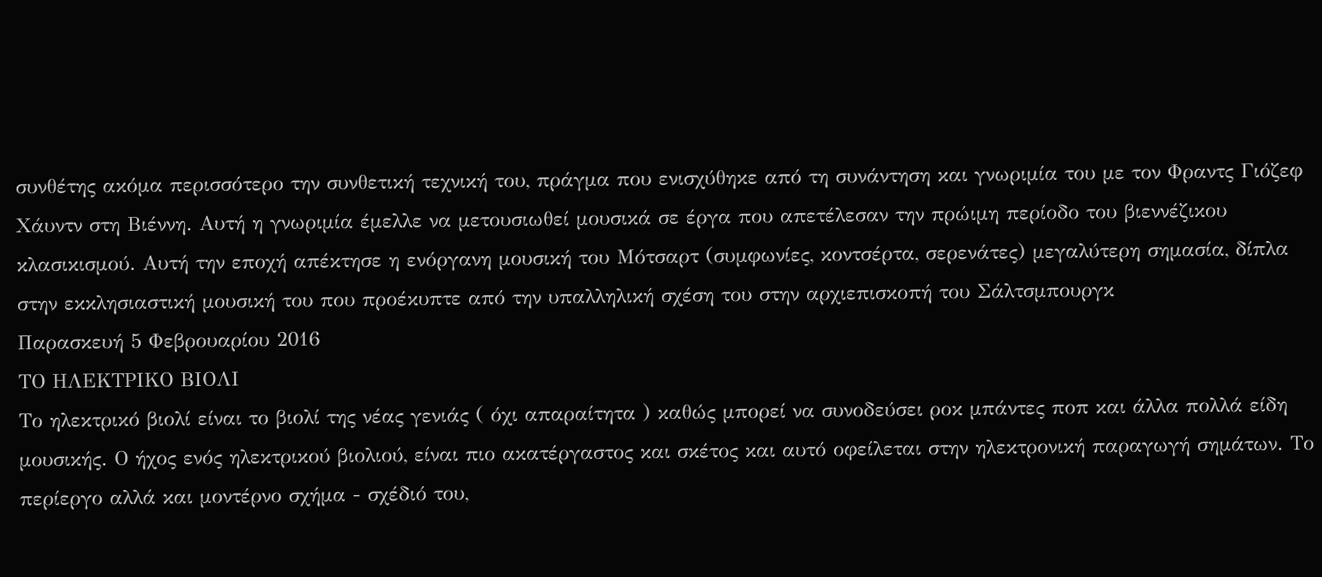συνθέτης ακόμα περισσότερο την συνθετική τεχνική του, πράγμα που ενισχύθηκε από τη συνάντηση και γνωριμία του με τον Φραντς Γιόζεφ Χάυντν στη Βιέννη. Αυτή η γνωριμία έμελλε να μετουσιωθεί μουσικά σε έργα που απετέλεσαν την πρώιμη περίοδο του βιεννέζικου κλασικισμού. Αυτή την εποχή απέκτησε η ενόργανη μουσική του Μότσαρτ (συμφωνίες, κοντσέρτα, σερενάτες) μεγαλύτερη σημασία, δίπλα στην εκκλησιαστική μουσική του που προέκυπτε από την υπαλληλική σχέση του στην αρχιεπισκοπή του Σάλτσμπουργκ
Παρασκευή 5 Φεβρουαρίου 2016
ΤΟ ΗΛΕΚΤΡΙΚΟ ΒΙΟΛΙ
Το ηλεκτρικό βιολί είναι το βιολί της νέας γενιάς ( όχι απαραίτητα ) καθώς μπορεί να συνοδεύσει ροκ μπάντες ποπ και άλλα πολλά είδη μουσικής. Ο ήχος ενός ηλεκτρικού βιολιού, είναι πιο ακατέργαστος και σκέτος και αυτό οφείλεται στην ηλεκτρονική παραγωγή σημάτων. Το περίεργο αλλά και μοντέρνο σχήμα - σχέδιό του,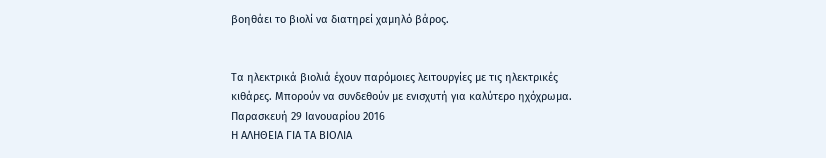βοηθάει το βιολί να διατηρεί χαμηλό βάρος.


Τα ηλεκτρικά βιολιά έχουν παρόμοιες λειτουργίες με τις ηλεκτρικές κιθάρες. Μπορούν να συνδεθούν με ενισχυτή για καλύτερο ηχόχρωμα.
Παρασκευή 29 Ιανουαρίου 2016
Η ΑΛΗΘΕΙΑ ΓΙΑ ΤΑ ΒΙΟΛΙΑ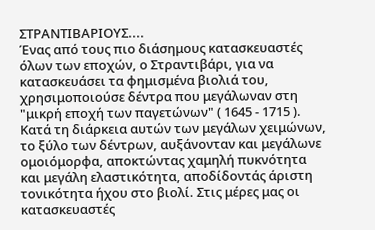ΣΤΡΑΝΤΙΒΑΡΙΟΥΣ....
Ένας από τους πιο διάσημους κατασκευαστές όλων των εποχών, ο Στραντιβάρι, για να κατασκευάσει τα φημισμένα βιολιά του, χρησιμοποιούσε δέντρα που μεγάλωναν στη "μικρή εποχή των παγετώνων" ( 1645 - 1715 ). Κατά τη διάρκεια αυτών των μεγάλων χειμώνων, το ξύλο των δέντρων, αυξάνονταν και μεγάλωνε ομοιόμορφα, αποκτώντας χαμηλή πυκνότητα και μεγάλη ελαστικότητα, αποδίδοντάς άριστη τονικότητα ήχου στο βιολί. Στις μέρες μας οι κατασκευαστές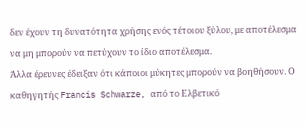δεν έχουν τη δυνατότητα χρήσης ενός τέτοιου ξύλου, με αποτέλεσμα να μη μπορούν να πετύχουν το ίδιο αποτέλεσμα.
Άλλα έρευνες έδειξαν ότι κάποιοι μύκητες μπορούν να βοηθήσουν. Ο καθηγητής Francis Schwarze, από το Ελβετικό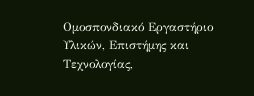Ομοσπονδιακό Εργαστήριο Υλικών, Επιστήμης και Τεχνολογίας,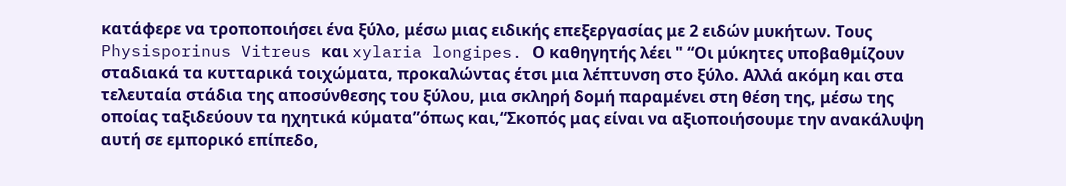κατάφερε να τροποποιήσει ένα ξύλο, μέσω μιας ειδικής επεξεργασίας με 2 ειδών μυκήτων. Τους Physisporinus Vitreus και xylaria longipes. Ο καθηγητής λέει " “Οι μύκητες υποβαθμίζουν σταδιακά τα κυτταρικά τοιχώματα, προκαλώντας έτσι μια λέπτυνση στο ξύλο. Αλλά ακόμη και στα τελευταία στάδια της αποσύνθεσης του ξύλου, μια σκληρή δομή παραμένει στη θέση της, μέσω της οποίας ταξιδεύουν τα ηχητικά κύματα”όπως και,“Σκοπός μας είναι να αξιοποιήσουμε την ανακάλυψη αυτή σε εμπορικό επίπεδο,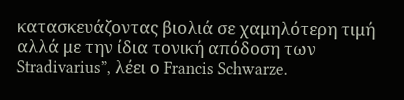κατασκευάζοντας βιολιά σε χαμηλότερη τιμή αλλά με την ίδια τονική απόδοση των Stradivarius”, λέει ο Francis Schwarze.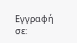Εγγραφή σε: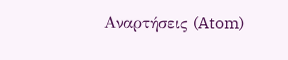Αναρτήσεις (Atom)